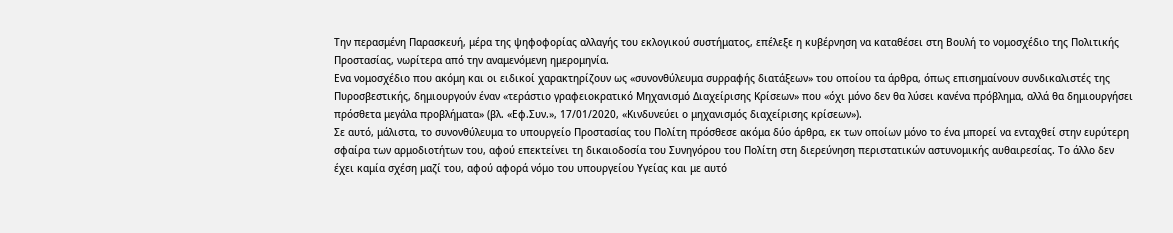Την περασμένη Παρασκευή, μέρα της ψηφοφορίας αλλαγής του εκλογικού συστήματος, επέλεξε η κυβέρνηση να καταθέσει στη Βουλή το νομοσχέδιο της Πολιτικής Προστασίας, νωρίτερα από την αναμενόμενη ημερομηνία.
Ενα νομοσχέδιο που ακόμη και οι ειδικοί χαρακτηρίζουν ως «συνονθύλευμα συρραφής διατάξεων» του οποίου τα άρθρα, όπως επισημαίνουν συνδικαλιστές της Πυροσβεστικής, δημιουργούν έναν «τεράστιο γραφειοκρατικό Μηχανισμό Διαχείρισης Κρίσεων» που «όχι μόνο δεν θα λύσει κανένα πρόβλημα, αλλά θα δημιουργήσει πρόσθετα μεγάλα προβλήματα» (βλ. «Εφ.Συν.», 17/01/2020, «Κινδυνεύει ο μηχανισμός διαχείρισης κρίσεων»).
Σε αυτό, μάλιστα, το συνονθύλευμα το υπουργείο Προστασίας του Πολίτη πρόσθεσε ακόμα δύο άρθρα, εκ των οποίων μόνο το ένα μπορεί να ενταχθεί στην ευρύτερη σφαίρα των αρμοδιοτήτων του, αφού επεκτείνει τη δικαιοδοσία του Συνηγόρου του Πολίτη στη διερεύνηση περιστατικών αστυνομικής αυθαιρεσίας. Το άλλο δεν έχει καμία σχέση μαζί του, αφού αφορά νόμο του υπουργείου Υγείας και με αυτό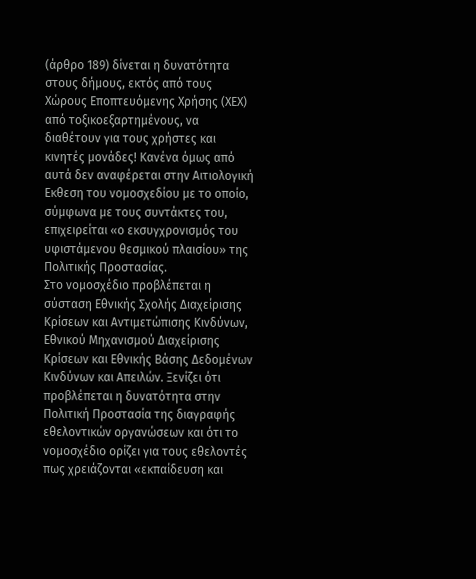(άρθρο 189) δίνεται η δυνατότητα στους δήμους, εκτός από τους Χώρους Εποπτευόμενης Χρήσης (ΧΕΧ) από τοξικοεξαρτημένους, να διαθέτουν για τους χρήστες και κινητές μονάδες! Κανένα όμως από αυτά δεν αναφέρεται στην Αιτιολογική Εκθεση του νομοσχεδίου με το οποίο, σύμφωνα με τους συντάκτες του, επιχειρείται «ο εκσυγχρονισμός του υφιστάμενου θεσμικού πλαισίου» της Πολιτικής Προστασίας.
Στο νομοσχέδιο προβλέπεται η σύσταση Εθνικής Σχολής Διαχείρισης Κρίσεων και Αντιμετώπισης Κινδύνων, Εθνικού Μηχανισμού Διαχείρισης Κρίσεων και Εθνικής Βάσης Δεδομένων Κινδύνων και Απειλών. Ξενίζει ότι προβλέπεται η δυνατότητα στην Πολιτική Προστασία της διαγραφής εθελοντικών οργανώσεων και ότι το νομοσχέδιο ορίζει για τους εθελοντές πως χρειάζονται «εκπαίδευση και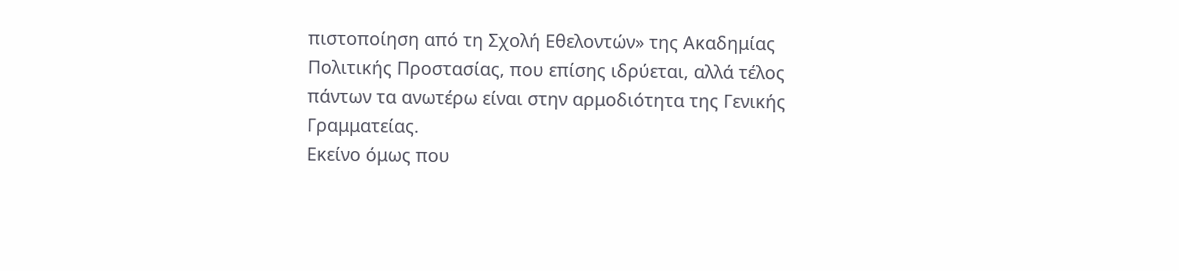πιστοποίηση από τη Σχολή Εθελοντών» της Ακαδημίας Πολιτικής Προστασίας, που επίσης ιδρύεται, αλλά τέλος πάντων τα ανωτέρω είναι στην αρμοδιότητα της Γενικής Γραμματείας.
Εκείνο όμως που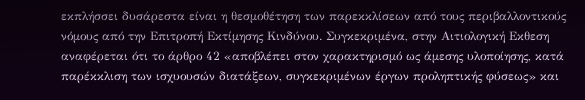εκπλήσσει δυσάρεστα είναι η θεσμοθέτηση των παρεκκλίσεων από τους περιβαλλοντικούς νόμους από την Επιτροπή Εκτίμησης Κινδύνου. Συγκεκριμένα, στην Αιτιολογική Εκθεση αναφέρεται ότι το άρθρο 42 «αποβλέπει στον χαρακτηρισμό ως άμεσης υλοποίησης, κατά παρέκκλιση των ισχυουσών διατάξεων, συγκεκριμένων έργων προληπτικής φύσεως» και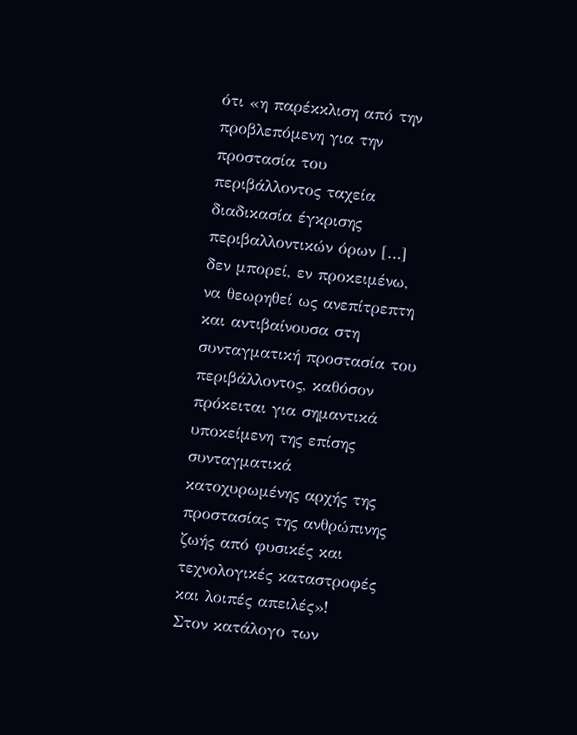ότι «η παρέκκλιση από την προβλεπόμενη για την προστασία του περιβάλλοντος ταχεία διαδικασία έγκρισης περιβαλλοντικών όρων […] δεν μπορεί, εν προκειμένω, να θεωρηθεί ως ανεπίτρεπτη και αντιβαίνουσα στη συνταγματική προστασία του περιβάλλοντος, καθόσον πρόκειται για σημαντικά υποκείμενη της επίσης συνταγματικά κατοχυρωμένης αρχής της προστασίας της ανθρώπινης ζωής από φυσικές και τεχνολογικές καταστροφές και λοιπές απειλές»!
Στον κατάλογο των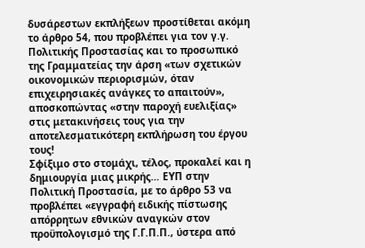δυσάρεστων εκπλήξεων προστίθεται ακόμη το άρθρο 54, που προβλέπει για τον γ.γ. Πολιτικής Προστασίας και το προσωπικό της Γραμματείας την άρση «των σχετικών οικονομικών περιορισμών, όταν επιχειρησιακές ανάγκες το απαιτούν», αποσκοπώντας «στην παροχή ευελιξίας» στις μετακινήσεις τους για την αποτελεσματικότερη εκπλήρωση του έργου τους!
Σφίξιμο στο στομάχι, τέλος, προκαλεί και η δημιουργία μιας μικρής… ΕΥΠ στην Πολιτική Προστασία, με το άρθρο 53 να προβλέπει «εγγραφή ειδικής πίστωσης απόρρητων εθνικών αναγκών στον προϋπολογισμό της Γ.Γ.Π.Π., ύστερα από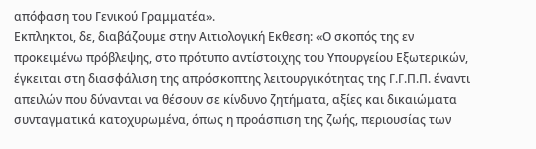απόφαση του Γενικού Γραμματέα».
Εκπληκτοι, δε, διαβάζουμε στην Αιτιολογική Εκθεση: «Ο σκοπός της εν προκειμένω πρόβλεψης, στο πρότυπο αντίστοιχης του Υπουργείου Εξωτερικών, έγκειται στη διασφάλιση της απρόσκοπτης λειτουργικότητας της Γ.Γ.Π.Π. έναντι απειλών που δύνανται να θέσουν σε κίνδυνο ζητήματα, αξίες και δικαιώματα συνταγματικά κατοχυρωμένα, όπως η προάσπιση της ζωής, περιουσίας των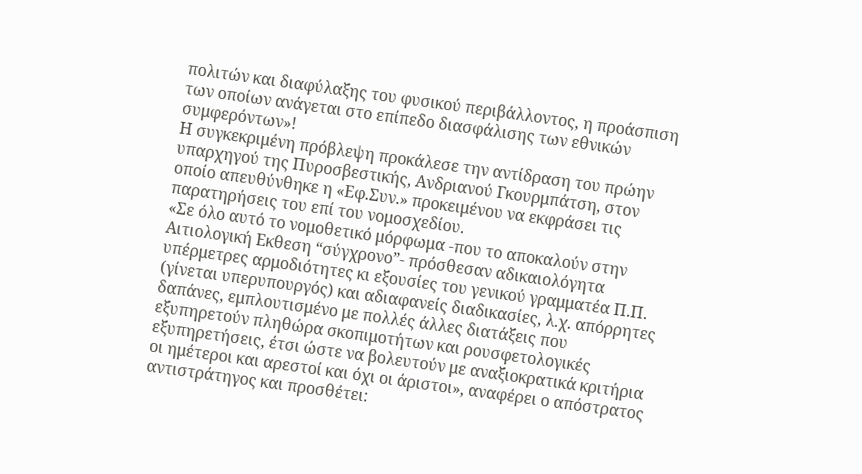πολιτών και διαφύλαξης του φυσικού περιβάλλοντος, η προάσπιση των οποίων ανάγεται στο επίπεδο διασφάλισης των εθνικών συμφερόντων»!
Η συγκεκριμένη πρόβλεψη προκάλεσε την αντίδραση του πρώην υπαρχηγού της Πυροσβεστικής, Ανδριανού Γκουρμπάτση, στον οποίο απευθύνθηκε η «Εφ.Συν.» προκειμένου να εκφράσει τις παρατηρήσεις του επί του νομοσχεδίου.
«Σε όλο αυτό το νομοθετικό μόρφωμα -που το αποκαλούν στην Αιτιολογική Εκθεση “σύγχρονο”- πρόσθεσαν αδικαιολόγητα υπέρμετρες αρμοδιότητες κι εξουσίες του γενικού γραμματέα Π.Π. (γίνεται υπερυπουργός) και αδιαφανείς διαδικασίες, λ.χ. απόρρητες δαπάνες, εμπλουτισμένο με πολλές άλλες διατάξεις που εξυπηρετούν πληθώρα σκοπιμοτήτων και ρουσφετολογικές εξυπηρετήσεις, έτσι ώστε να βολευτούν με αναξιοκρατικά κριτήρια οι ημέτεροι και αρεστοί και όχι οι άριστοι», αναφέρει ο απόστρατος αντιστράτηγος και προσθέτει: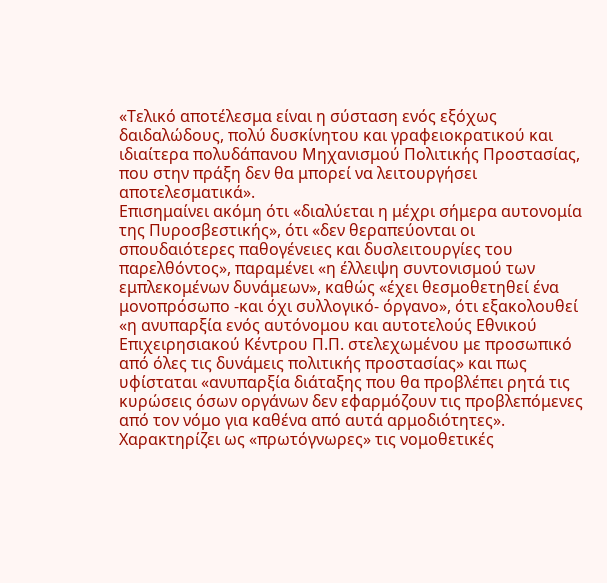«Τελικό αποτέλεσμα είναι η σύσταση ενός εξόχως δαιδαλώδους, πολύ δυσκίνητου και γραφειοκρατικού και ιδιαίτερα πολυδάπανου Μηχανισμού Πολιτικής Προστασίας, που στην πράξη δεν θα μπορεί να λειτουργήσει αποτελεσματικά».
Επισημαίνει ακόμη ότι «διαλύεται η μέχρι σήμερα αυτονομία της Πυροσβεστικής», ότι «δεν θεραπεύονται οι σπουδαιότερες παθογένειες και δυσλειτουργίες του παρελθόντος», παραμένει «η έλλειψη συντονισμού των εμπλεκομένων δυνάμεων», καθώς «έχει θεσμοθετηθεί ένα μονοπρόσωπο -και όχι συλλογικό- όργανο», ότι εξακολουθεί «η ανυπαρξία ενός αυτόνομου και αυτοτελούς Εθνικού Επιχειρησιακού Κέντρου Π.Π. στελεχωμένου με προσωπικό από όλες τις δυνάμεις πολιτικής προστασίας» και πως υφίσταται «ανυπαρξία διάταξης που θα προβλέπει ρητά τις κυρώσεις όσων οργάνων δεν εφαρμόζουν τις προβλεπόμενες από τον νόμο για καθένα από αυτά αρμοδιότητες».
Χαρακτηρίζει ως «πρωτόγνωρες» τις νομοθετικές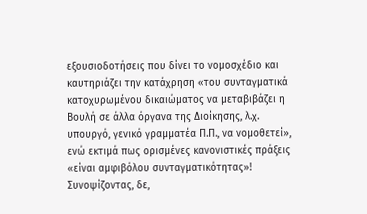εξουσιοδοτήσεις που δίνει το νομοσχέδιο και καυτηριάζει την κατάχρηση «του συνταγματικά κατοχυρωμένου δικαιώματος να μεταβιβάζει η Βουλή σε άλλα όργανα της Διοίκησης, λ.χ. υπουργό, γενικό γραμματέα Π.Π., να νομοθετεί», ενώ εκτιμά πως ορισμένες κανονιστικές πράξεις «είναι αμφιβόλου συνταγματικότητας»!
Συνοψίζοντας, δε,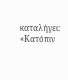καταλήγει: «Κατόπιν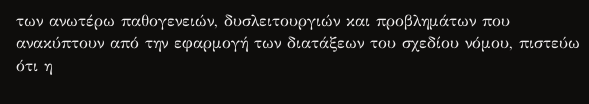των ανωτέρω παθογενειών, δυσλειτουργιών και προβλημάτων που ανακύπτουν από την εφαρμογή των διατάξεων του σχεδίου νόμου, πιστεύω ότι η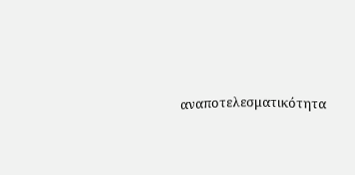αναποτελεσματικότητα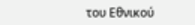του Εθνικού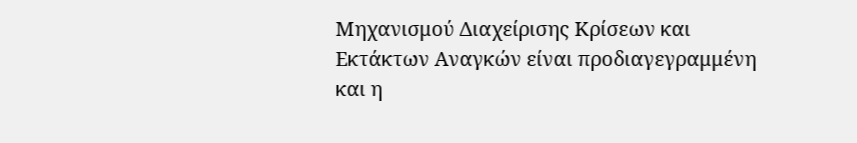Μηχανισμού Διαχείρισης Κρίσεων και Εκτάκτων Αναγκών είναι προδιαγεγραμμένη και η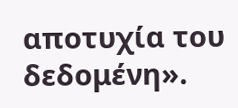αποτυχία του δεδομένη».